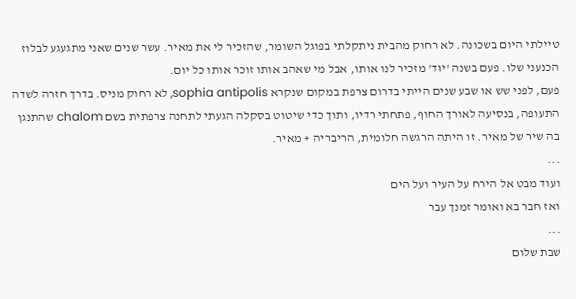טיילתי היום בשכונה. לא רחוק מהבית ניתקלתי בפוגל השומר, שהזכיר לי את מאיר. עשר שנים שאני מתגעגע לבלוז הכנעני שלו. פעם בשנה 'יוּד' מזכיר לנו אותו, אבל מי שאהב אותו זוכר אותו כל יום.
פעם, לפני שש או שבע שנים הייתי בדרום צרפת במקום שנקרא sophia antipolis, לא רחוק מניס. בדרך חזרה לשדה התעופה, בנסיעה לאורך החוף, פתחתי רדיו, ותוך כדי שיטוט בסקלה הגעתי לתחנה צרפתית בשם chalom שהתנגן בה שיר של מאיר. זו היתה הרגשה חלומית, הריבריה + מאיר.
...
ועוד מבט אל הירח על העיר ועל הים
ואז חבר בא ואומר זמנך עבר
...
שבת שלום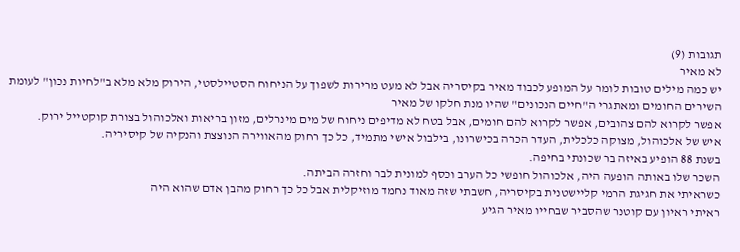תגובות (9)
לא מאיר
יש כמה מילים טובות לומר על המופע לכבוד מאיר בקיסריה אבל לא מעט מרירות לשפוך על הניחוח הסטיילסטי, הירוק מלא מלא ב"לחיות נכון" לעומת השירים החומים ומאתגרי ה"חיים הנכונים" שהיו מנת חלקו של מאיר
אפשר לקרוא להם צהובים, אפשר לקרוא להם חומים, אבל בטח לא מדיפים ניחוח של מים מינרלים, מזון בריאות ואלכוהול בצורת קוקטייל ירוק.
איש של אלכוהול, מצוקה כלכלית, העדר הכרה בכישרונו, בילבול אישי מתמיד, כל כך רחוק מהאווירה הנוצצת והנקיה של קיסיריה.
בשנת 88 הופיע באיזה בר שכונתי בחיפה.
השכר שלו באותה הופעה היה, אלכוהול חופשי כל הערב וכסף למונית לבר וחזרה הביתה.
כשראיתי את חגיגת הרמי קליישטנית בקיסריה, חשבתי שזה מאוד נחמד מוזיקלית אבל כל כך רחוק מהבן אדם שהוא היה
ראיתי ראיון עם קוטנר שהסביר שבחייו מאיר הגיע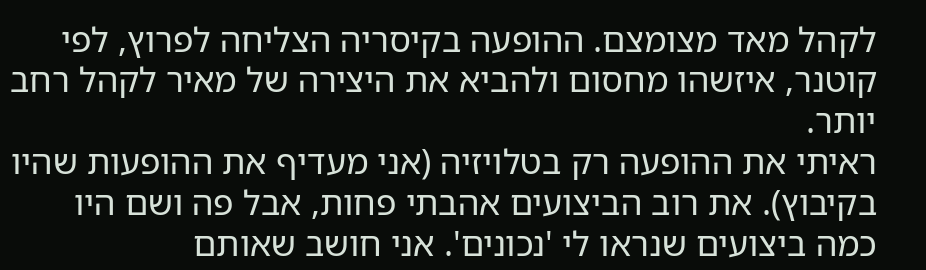לקהל מאד מצומצם. ההופעה בקיסריה הצליחה לפרוץ, לפי קוטנר, איזשהו מחסום ולהביא את היצירה של מאיר לקהל רחב יותר.
ראיתי את ההופעה רק בטלויזיה (אני מעדיף את ההופעות שהיו בקיבוץ). את רוב הביצועים אהבתי פחות, אבל פה ושם היו כמה ביצועים שנראו לי 'נכונים'. אני חושב שאותם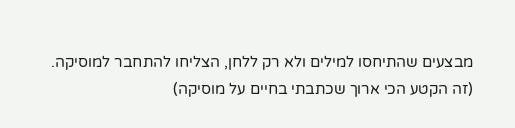מבצעים שהתיחסו למילים ולא רק ללחן, הצליחו להתחבר למוסיקה.
(זה הקטע הכי ארוך שכתבתי בחיים על מוסיקה)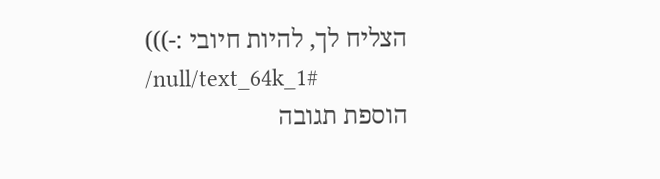הצליח לך, להיות חיובי :-)))
/null/text_64k_1#
הוספת תגובה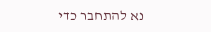נא להתחבר כדי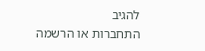להגיב
התחברות או הרשמה